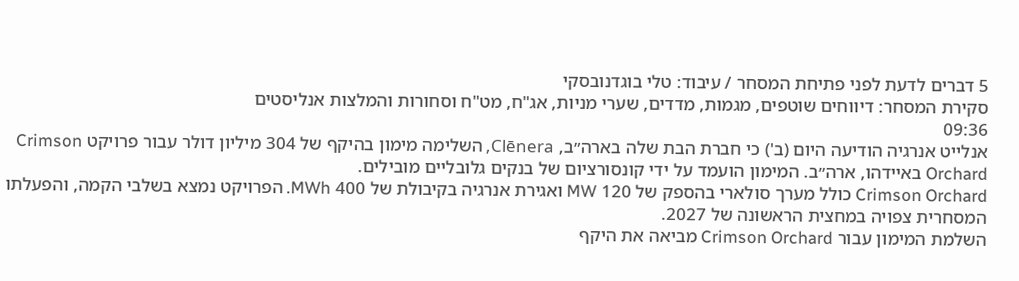5 דברים לדעת לפני פתיחת המסחר / עיבוד: טלי בוגדנובסקי
סקירת המסחר: דיווחים שוטפים, מגמות, מדדים, שערי מניות, אג"ח, מט"ח וסחורות והמלצות אנליסטים
09:36
אנלייט אנרגיה הודיעה היום (ב') כי חברת הבת שלה בארה״ב, Clēnera, השלימה מימון בהיקף של 304 מיליון דולר עבור פרויקט Crimson Orchard באיידהו, ארה״ב. המימון הועמד על ידי קונסורציום של בנקים גלובליים מובילים.
Crimson Orchard כולל מערך סולארי בהספק של 120 MW ואגירת אנרגיה בקיבולת של 400 MWh. הפרויקט נמצא בשלבי הקמה, והפעלתו המסחרית צפויה במחצית הראשונה של 2027.
השלמת המימון עבור Crimson Orchard מביאה את היקף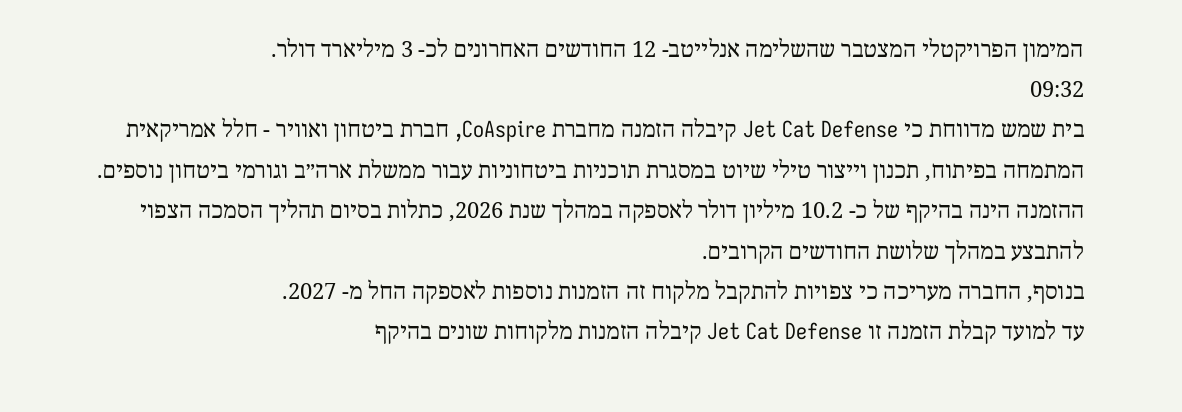המימון הפרויקטלי המצטבר שהשלימה אנלייטב- 12 החודשים האחרונים לכ- 3 מיליארד דולר.
09:32
בית שמש מדווחת כי Jet Cat Defense קיבלה הזמנה מחברת CoAspire, חברת ביטחון ואוויר - חלל אמריקאית המתמחה בפיתוח, תכנון וייצור טילי שיוט במסגרת תוכניות ביטחוניות עבור ממשלת ארה״ב וגורמי ביטחון נוספים. ההזמנה הינה בהיקף של כ- 10.2 מיליון דולר לאספקה במהלך שנת 2026, כתלות בסיום תהליך הסמכה הצפוי להתבצע במהלך שלושת החודשים הקרובים.
בנוסף, החברה מעריכה כי צפויות להתקבל מלקוח זה הזמנות נוספות לאספקה החל מ- 2027.
עד למועד קבלת הזמנה זו Jet Cat Defense קיבלה הזמנות מלקוחות שונים בהיקף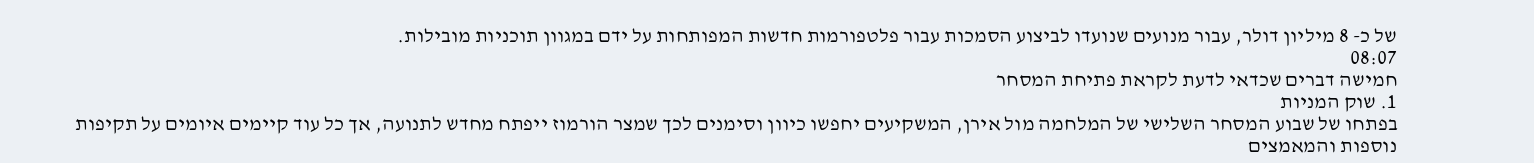של כ- 8 מיליון דולר, עבור מנועים שנועדו לביצוע הסמכות עבור פלטפורמות חדשות המפותחות על ידם במגוון תוכניות מובילות.
08:07
חמישה דברים שכדאי לדעת לקראת פתיחת המסחר
1. שוק המניות
בפתחו של שבוע המסחר השלישי של המלחמה מול אירן, המשקיעים יחפשו כיוון וסימנים לכך שמצר הורמוז ייפתח מחדש לתנועה, אך כל עוד קיימים איומים על תקיפות נוספות והמאמצים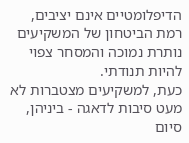הדיפלומטיים אינם יציבים, רמת הביטחון של המשקיעים נותרת נמוכה והמסחר צפוי להיות תנודתי.
כעת, למשקיעים מצטברות לא מעט סיבות לדאגה - ביניהן, סיום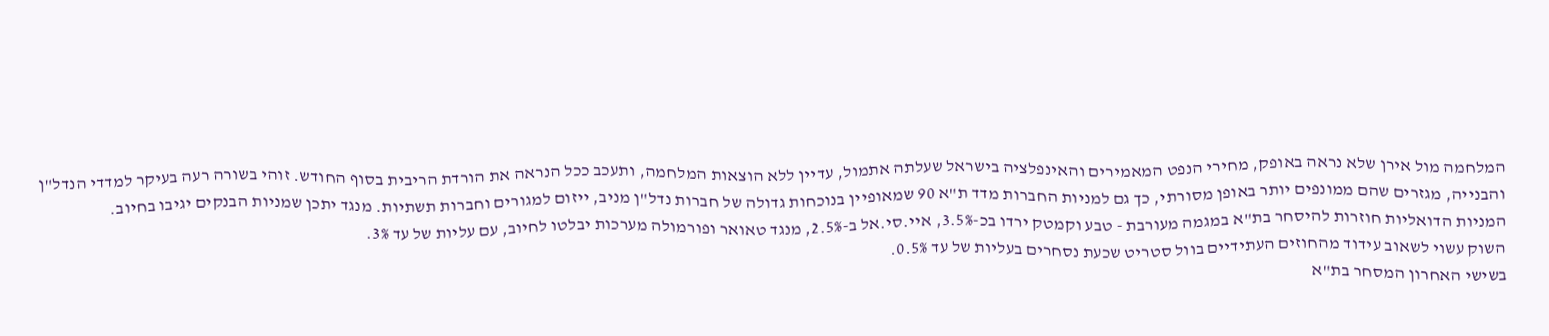המלחמה מול אירן שלא נראה באופק, מחירי הנפט המאמירים והאינפלציה בישראל שעלתה אתמול, עדיין ללא הוצאות המלחמה, ותעכב ככל הנראה את הורדת הריבית בסוף החודש. זוהי בשורה רעה בעיקר למדדי הנדל"ן והבנייה, מגזרים שהם ממונפים יותר באופן מסורתי, כך גם למניות החברות מדד ת"א 90 שמאופיין בנוכחות גדולה של חברות נדל"ן מניב, ייזום למגורים וחברות תשתיות. מנגד יתכן שמניות הבנקים יגיבו בחיוב.
המניות הדואליות חוזרות להיסחר בת"א במגמה מעורבת - טבע וקמטק ירדו בכ-3.5%, איי.סי.אל ב-2.5%, מנגד טאואר ופורמולה מערכות יבלטו לחיוב, עם עליות של עד 3%.
השוק עשוי לשאוב עידוד מהחוזים העתידיים בוול סטריט שכעת נסחרים בעליות של עד 0.5%.
בשישי האחרון המסחר בת"א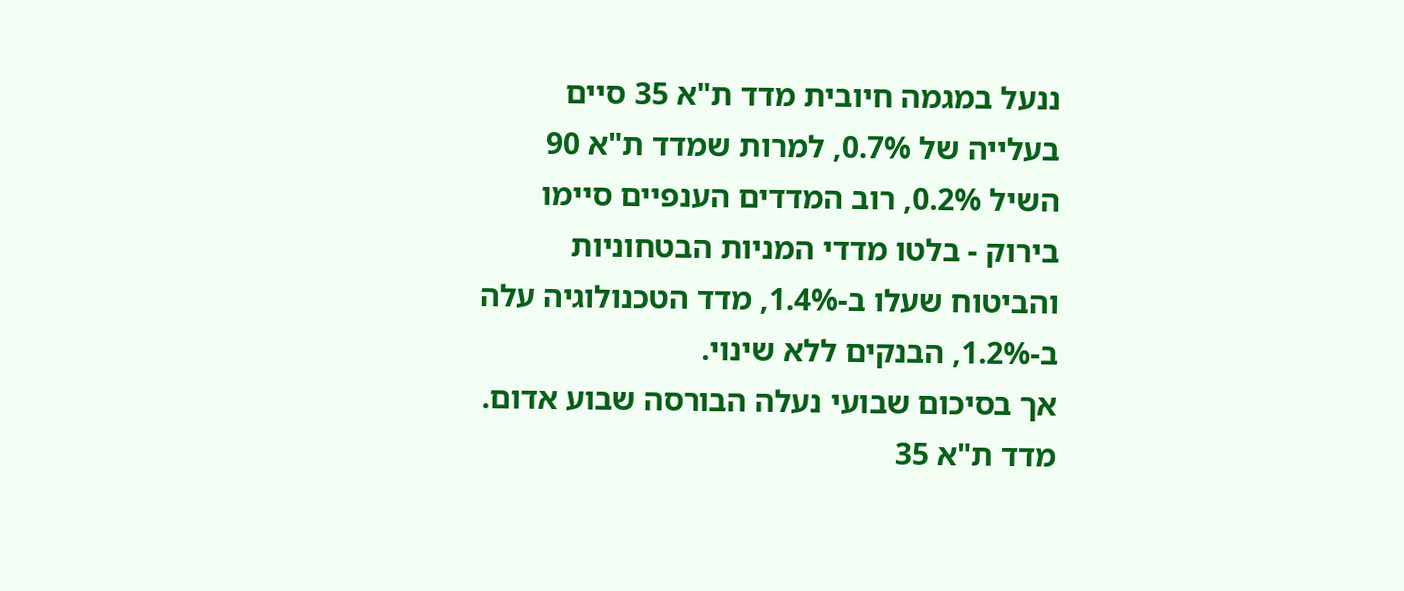ננעל במגמה חיובית מדד ת"א 35 סיים בעלייה של 0.7%, למרות שמדד ת"א 90 השיל 0.2%, רוב המדדים הענפיים סיימו בירוק - בלטו מדדי המניות הבטחוניות והביטוח שעלו ב-1.4%, מדד הטכנולוגיה עלה ב-1.2%, הבנקים ללא שינוי.
אך בסיכום שבועי נעלה הבורסה שבוע אדום. מדד ת"א 35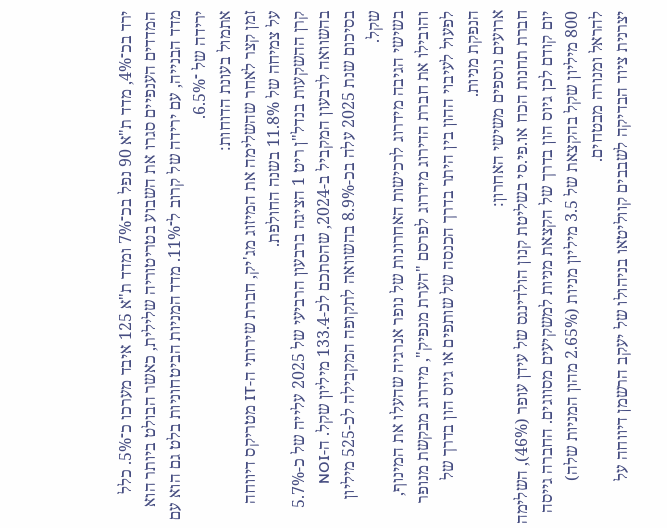ירד בכ־4%, מדד ת"א 90 נפל בכ־7% ומדד ת"א 125 איבד מערכו כ־5%. כלל המדדים הענפיים סגרו את השבוע בטריטוריה שלילית, כאשר הבולט ביותר הוא מדד הבנייה, עם ירידה של קרוב ל־11%. מדד המניות הביטחוניות בלט גם הוא עם ירידה של ־6.5%.
אתמול בעונת הדוחות:
זמן קצר לאחר שהשלימה את המיזוג מג'יק, חברת שירותי ה-IT מטריקס דיווחה על צמיחה של 11.8% בשנה החולפת.
קרן ההשקעות בנדל"ן ריט 1 הציגה ברבעון הרביעי של 2025 עלייה של כ-5.7% בהשוואה לרבעון המקביל ב-2024, שהסתכם לכ-133.4 מיליון שקל. ה-NOI בסיכום שנת 2025 עלה בכ-8.9% בהשוואה לתקופה המקבילה לכ-525 מיליון שקל.
בשישי הגיבה מידרוג לרכישות האחרונות של נופר אנרגיה שהעלו את המינוף, והובילו את חברת הדירוג מידרוג לפרסם "הערת מנפיק", מידרוג מבקשת מנופר לפעול לעיבוי ההון בין היתר בדרך הכנסה של שותפים או גיוס הון בדרך של הנפקת מניות.
ארועים נוספים משישי האחרון:
חברת תחנות הכח או.פי.סי בשליטת קנון הולדינגס של עידן עופר (46%), השלימה יום קודם לכן גיוס הון בדרך של הקצאת מניות למשקיעים מסווגים. החברה גייסה 800 מיליון שקל בהקצאת של 3.5 מיליון מניות (2.65% מהון המניות שלה) להראל ומנורה מבטחים.
יצרנית ציוד הבדיקה לשבבים קווליטאו בניהולו של יעקב הרשמן דיווחה על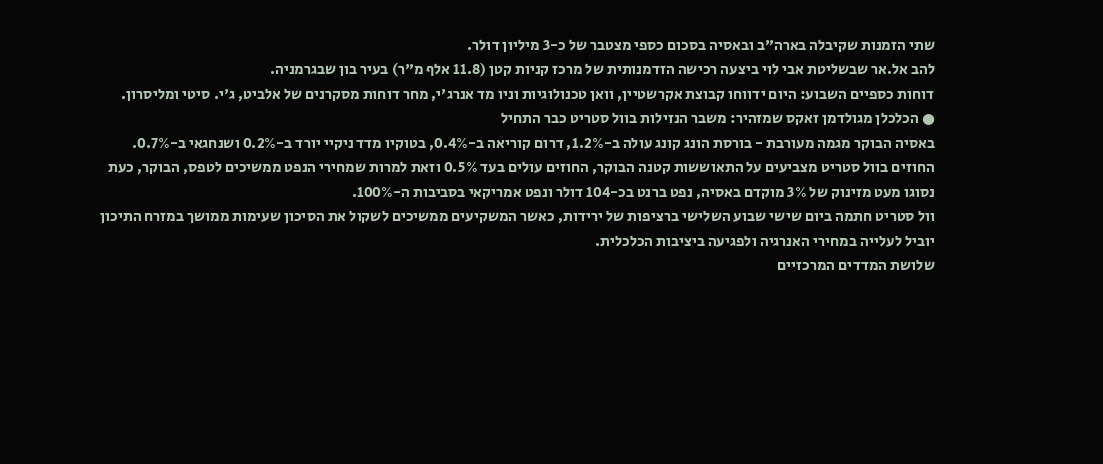שתי הזמנות שקיבלה בארה"ב ובאסיה בסכום כספי מצטבר של כ-3 מיליון דולר.
להב אל.אר שבשליטת אבי לוי ביצעה רכישה הזדמנותית של מרכז קניות קטן (11.8 אלף מ"ר) בעיר בון שבגרמניה.
דוחות כספיים השבוע: היום ידווחו קבוצת אקרשטיין, וואן טכנולוגיות וניו מד אנרג'י, מחר דוחות מסקרנים של אלביט, ג'י. סיטי ומליסרון.
● הכלכלן מגולדמן זאקס שמזהיר: משבר הנזילות בוול סטריט כבר התחיל
באסיה הבוקר מגמה מעורבת - בורסת הונג קונג עולה ב-1.2%, דרום קוריאה ב-0.4%, בטוקיו מדד ניקיי יורד ב-0.2% ושנחגאי ב-0.7%.
החוזים בוול סטריט מצביעים על התאוששות קטנה הבוקר, החוזים עולים בעד 0.5% וזאת למרות שמחירי הנפט ממשיכים לטפס, הבוקר, כעת נסוגו מעט מזינוק של 3% מוקדם באסיה, נפט ברנט בכ-104 דולר ונפט אמריקאי בסביבות ה-100%.
וול סטריט חתמה ביום שישי שבוע השלישי ברציפות של ירידות, כאשר המשקיעים ממשיכים לשקול את הסיכון שעימות ממושך במזרח התיכון יוביל לעלייה במחירי האנרגיה ולפגיעה ביציבות הכלכלית.
שלושת המדדים המרכזיים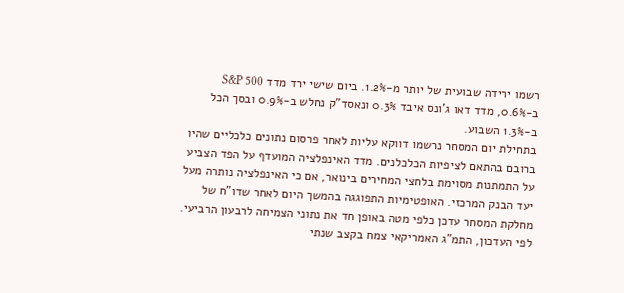רשמו ירידה שבועית של יותר מ-1.2%. ביום שישי ירד מדד S&P 500 ב-0.6%, מדד דאו ג'ונס איבד 0.3% ונאסד"ק נחלש ב-0.9% ובסך הכל ב-1.3% השבוע.
בתחילת יום המסחר נרשמו דווקא עליות לאחר פרסום נתונים כלכליים שהיו ברובם בהתאם לציפיות הכלכלנים. מדד האינפלציה המועדף על הפד הצביע על התמתנות מסוימת בלחצי המחירים בינואר, אם כי האינפלציה נותרה מעל יעד הבנק המרכזי. האופטימיות התפוגגה בהמשך היום לאחר שדו"ח של מחלקת המסחר עדכן כלפי מטה באופן חד את נתוני הצמיחה לרבעון הרביעי. לפי העדכון, התמ"ג האמריקאי צמח בקצב שנתי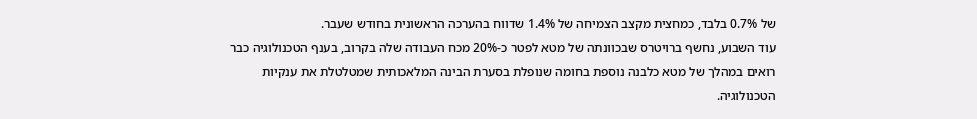של 0.7% בלבד, כמחצית מקצב הצמיחה של 1.4% שדווח בהערכה הראשונית בחודש שעבר.
עוד השבוע, נחשף ברויטרס שבכוונתה של מטא לפטר כ-20% מכח העבודה שלה בקרוב, בענף הטכנולוגיה כבר רואים במהלך של מטא כלבנה נוספת בחומה שנופלת בסערת הבינה המלאכותית שמטלטלת את ענקיות הטכנולוגיה.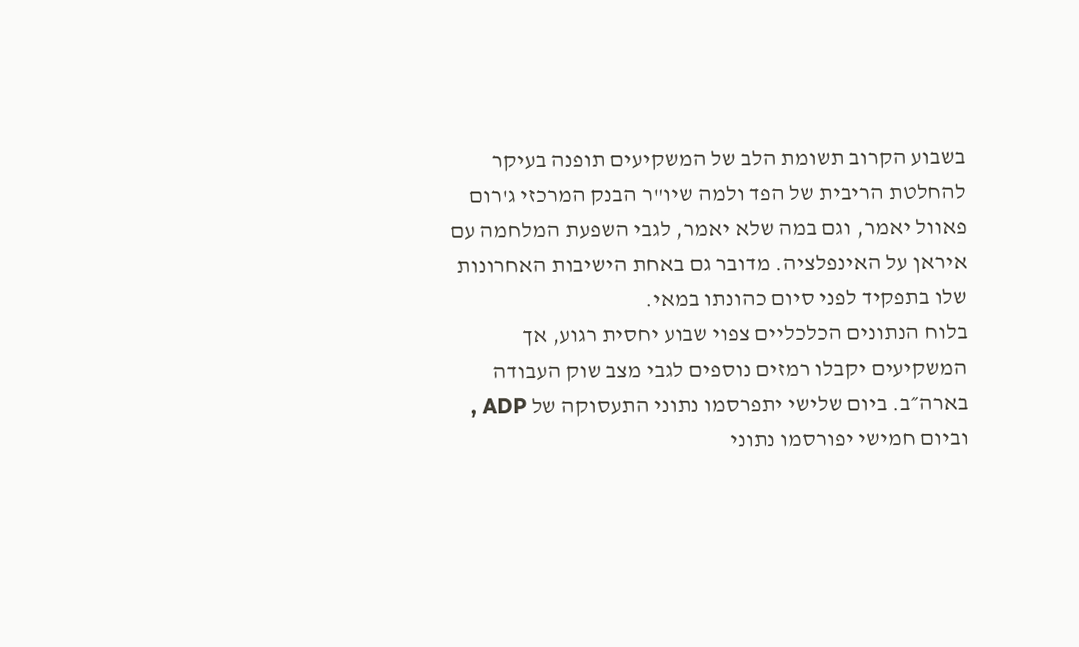בשבוע הקרוב תשומת הלב של המשקיעים תופנה בעיקר להחלטת הריבית של הפד ולמה שיו"ר הבנק המרכזי ג'רום פאוול יאמר, וגם במה שלא יאמר, לגבי השפעת המלחמה עם איראן על האינפלציה. מדובר גם באחת הישיבות האחרונות שלו בתפקיד לפני סיום כהונתו במאי.
בלוח הנתונים הכלכליים צפוי שבוע יחסית רגוע, אך המשקיעים יקבלו רמזים נוספים לגבי מצב שוק העבודה בארה״ב. ביום שלישי יתפרסמו נתוני התעסוקה של ADP , וביום חמישי יפורסמו נתוני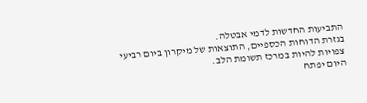התביעות החדשות לדמי אבטלה.
בגזרת הדוחות הכספיים, התוצאות של מיקרון ביום רביעי צפויות להיות במרכז תשומת הלב.
היום יפתח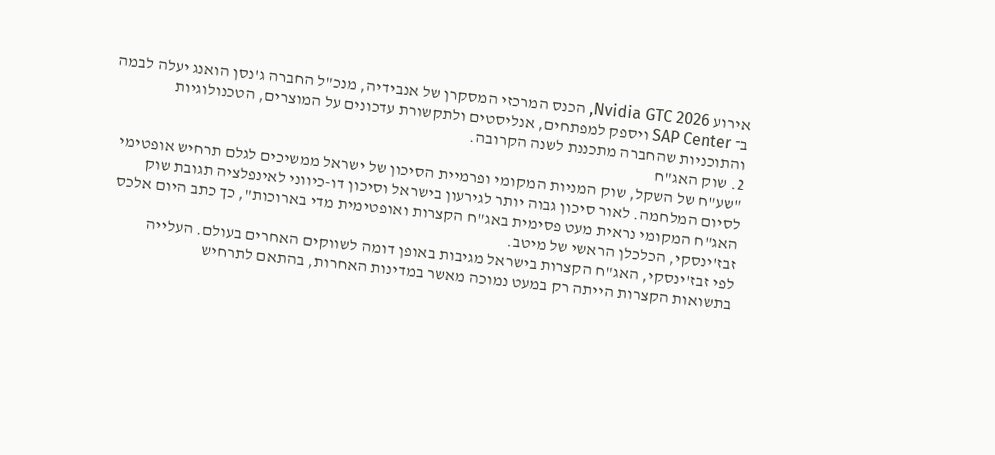אירוע Nvidia GTC 2026, הכנס המרכזי המסקרן של אנבידיה, מנכ"ל החברה ג'נסן הואנג יעלה לבמה ב־ SAP Center ויספק למפתחים, אנליסטים ולתקשורת עדכונים על המוצרים, הטכנולוגיות והתוכניות שהחברה מתכננת לשנה הקרובה.
2. שוק האג"ח
"שע"ח של השקל, שוק המניות המקומי ופרמיית הסיכון של ישראל ממשיכים לגלם תרחיש אופטימי לסיום המלחמה. לאור סיכון גבוה יותר לגירעון בישראל וסיכון דו-כיווני לאינפלציה תגובת שוק האג"ח המקומי נראית מעט פסימית באג"ח הקצרות ואופטימית מדי בארוכות", כך כתב היום אלכס זבז'ינסקי, הכלכלן הראשי של מיטב.
לפי זבז'ינסקי, האג"ח הקצרות בישראל מגיבות באופן דומה לשווקים האחרים בעולם. העלייה בתשואות הקצרות הייתה רק במעט נמוכה מאשר במדינות האחרות, בהתאם לתרחיש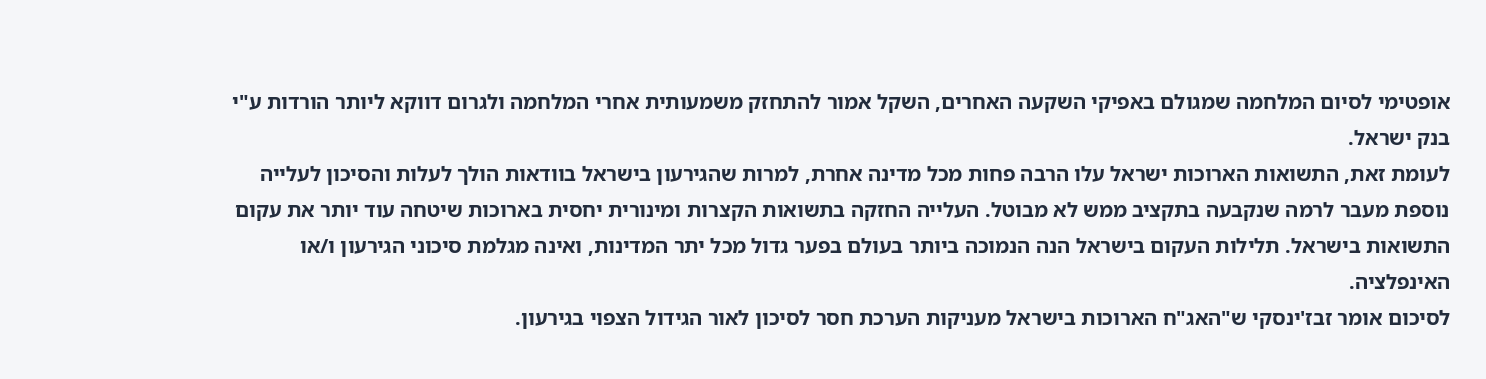אופטימי לסיום המלחמה שמגולם באפיקי השקעה האחרים, השקל אמור להתחזק משמעותית אחרי המלחמה ולגרום דווקא ליותר הורדות ע"י בנק ישראל.
לעומת זאת, התשואות הארוכות ישראל עלו הרבה פחות מכל מדינה אחרת, למרות שהגירעון בישראל בוודאות הולך לעלות והסיכון לעלייה נוספת מעבר לרמה שנקבעה בתקציב ממש לא מבוטל. העלייה החזקה בתשואות הקצרות ומינורית יחסית בארוכות שיטחה עוד יותר את עקום התשואות בישראל. תלילות העקום בישראל הנה הנמוכה ביותר בעולם בפער גדול מכל יתר המדינות, ואינה מגלמת סיכוני הגירעון ו/או האינפלציה.
לסיכום אומר זבז'ינסקי ש"האג"ח הארוכות בישראל מעניקות הערכת חסר לסיכון לאור הגידול הצפוי בגירעון.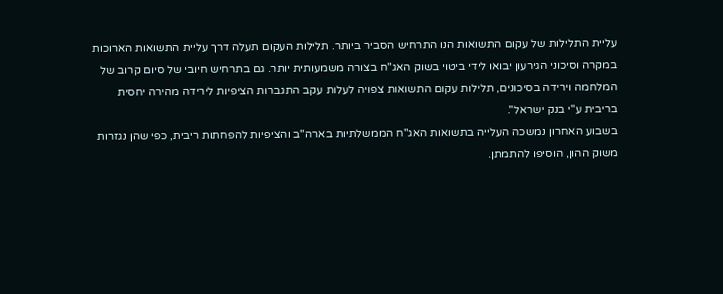עליית התלילות של עקום התשואות הנו התרחיש הסביר ביותר. תלילות העקום תעלה דרך עליית התשואות הארוכות במקרה וסיכוני הגירעון יבואו לידי ביטוי בשוק האג"ח בצורה משמעותית יותר. גם בתרחיש חיובי של סיום קרוב של המלחמה וירידה בסיכונים, תלילות עקום התשואות צפויה לעלות עקב התגברות הציפיות לירידה מהירה יחסית בריבית ע"י בנק ישראל".
בשבוע האחרון נמשכה העלייה בתשואות האג"ח הממשלתיות בארה"ב והציפיות להפחתות ריבית, כפי שהן נגזרות משוק ההון, הוסיפו להתמתן.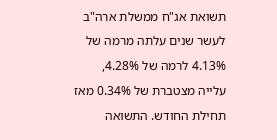תשואת אג"ח ממשלת ארה"ב לעשר שנים עלתה מרמה של 4.13% לרמה של 4.28%, עלייה מצטברת של 0.34% מאז תחילת החודש. התשואה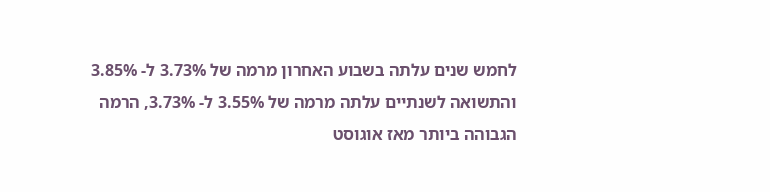לחמש שנים עלתה בשבוע האחרון מרמה של 3.73% ל- 3.85% והתשואה לשנתיים עלתה מרמה של 3.55% ל- 3.73%, הרמה הגבוהה ביותר מאז אוגוסט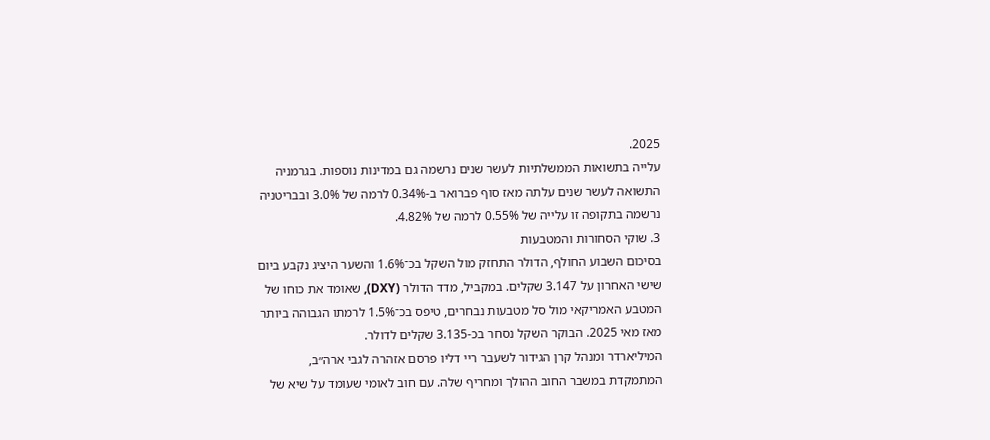2025.
עלייה בתשואות הממשלתיות לעשר שנים נרשמה גם במדינות נוספות. בגרמניה התשואה לעשר שנים עלתה מאז סוף פברואר ב-0.34% לרמה של 3.0% ובבריטניה נרשמה בתקופה זו עלייה של 0.55% לרמה של 4.82%.
3. שוקי הסחורות והמטבעות
בסיכום השבוע החולף, הדולר התחזק מול השקל בכ־1.6% והשער היציג נקבע ביום שישי האחרון על 3.147 שקלים. במקביל, מדד הדולר (DXY), שאומד את כוחו של המטבע האמריקאי מול סל מטבעות נבחרים, טיפס בכ־1.5% לרמתו הגבוהה ביותר מאז מאי 2025. הבוקר השקל נסחר בכ-3.135 שקלים לדולר.
המיליארדר ומנהל קרן הגידור לשעבר ריי דליו פרסם אזהרה לגבי ארה״ב, המתמקדת במשבר החוב ההולך ומחריף שלה. עם חוב לאומי שעומד על שיא של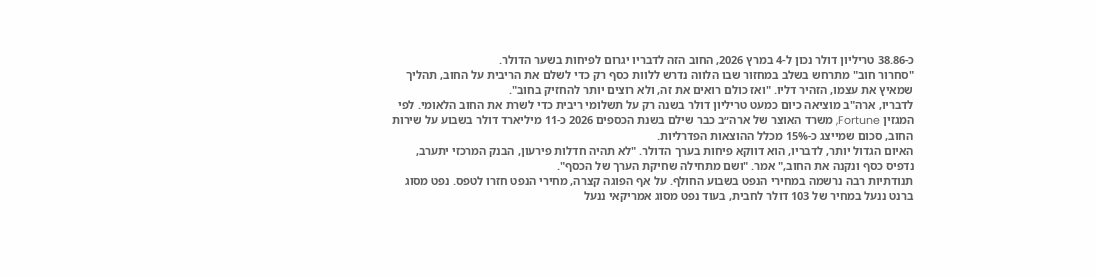כ-38.86 טריליון דולר נכון ל-4 במרץ 2026, החוב הזה לדבריו יגרום לפיחות בשער הדולר.
"סחרור חוב" מתרחש בשלב במחזור שבו הלווה נדרש ללוות כסף רק כדי לשלם את הריבית על החוב, תהליך שמאיץ את עצמו, הזהיר דליו. "ואז כולם רואים את זה, ולא רוצים יותר להחזיק בחוב".
לדבריו, ארה"ב מוציאה כיום כמעט טריליון דולר בשנה רק על תשלומי ריבית כדי לשרת את החוב הלאומי. לפי המגזין Fortune, משרד האוצר של ארה״ב כבר שילם בשנת הכספים 2026 כ-11 מיליארד דולר בשבוע על שירות החוב, סכום שמייצג כ-15% מכלל ההוצאות הפדרליות.
האיום הגדול יותר, לדבריו, הוא דווקא פיחות בערך הדולר. "לא תהיה חדלות פירעון, הבנק המרכזי יתערב, נדפיס כסף ונקנה את החוב," אמר. "ושם מתחילה שחיקת הערך של הכסף".
תנודתיות רבה נרשמה במחירי הנפט בשבוע החולף. על אף הפוגה קצרה, מחירי הנפט חזרו לטפס. נפט מסוג ברנט ננעל במחיר של 103 דולר לחבית, בעוד נפט מסוג אמריקאי ננעל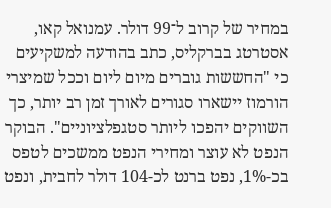במחיר של קרוב ל־99 דולר. עמנואל קאו, אסטרטג בברקליס, כתב בהודעה למשקיעים כי "החששות גוברים מיום ליום וככל שמיצרי הורמוז יישארו סגורים לאורך זמן רב יותר, כך השווקים יהפכו ליותר סטגפלציוניים". הבוקר הנפט לא עוצר ומחירי הנפט ממשכים לטפס בכ-1%, נפט ברנט לכ-104 דולר לחבית, ונפט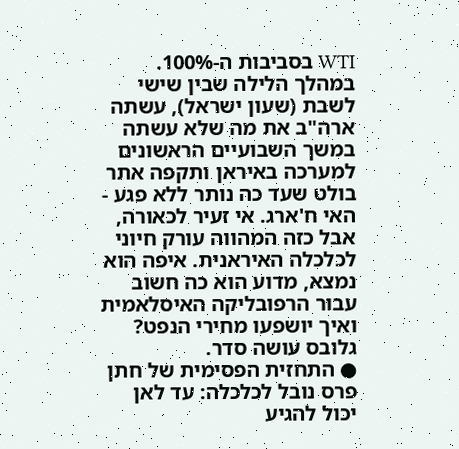WTI בסביבות ה-100%.
במהלך הלילה שבין שישי לשבת (שעון ישראל), עשתה ארה"ב את מה שלא עשתה במשך השבועיים הראשונים למערכה באיראן ותקפה אתר בולט שעד כה נותר ללא פגע - האי ח'ארג. אי זעיר לכאורה, אבל כזה המהווה עורק חיוני לכלכלה האיראנית. איפה הוא נמצא, מדוע הוא כה חשוב עבור הרפובליקה האיסלאמית ואיך יושפעו מחירי הנפט? גלובס עושה סדר.
● התחזית הפסימית של חתן פרס נובל לכלכלה: עד לאן יכול להגיע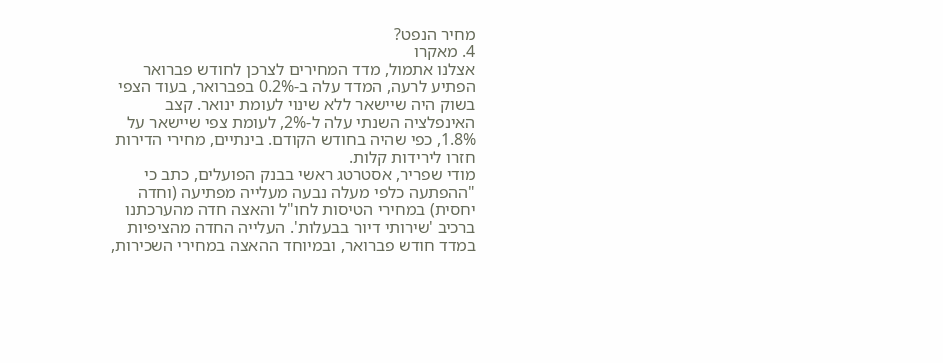מחיר הנפט?
4. מאקרו
אצלנו אתמול, מדד המחירים לצרכן לחודש פברואר הפתיע לרעה, המדד עלה ב-0.2% בפברואר, בעוד הצפי בשוק היה שיישאר ללא שינוי לעומת ינואר. קצב האינפלציה השנתי עלה ל-2%, לעומת צפי שיישאר על 1.8%, כפי שהיה בחודש הקודם. בינתיים, מחירי הדירות חזרו לירידות קלות.
מודי שפריר, אסטרטג ראשי בבנק הפועלים, כתב כי "ההפתעה כלפי מעלה נבעה מעלייה מפתיעה (וחדה יחסית) במחירי הטיסות לחו"ל והאצה חדה מהערכתנו ברכיב 'שירותי דיור בבעלות'. העלייה החדה מהציפיות במדד חודש פברואר, ובמיוחד ההאצה במחירי השכירות,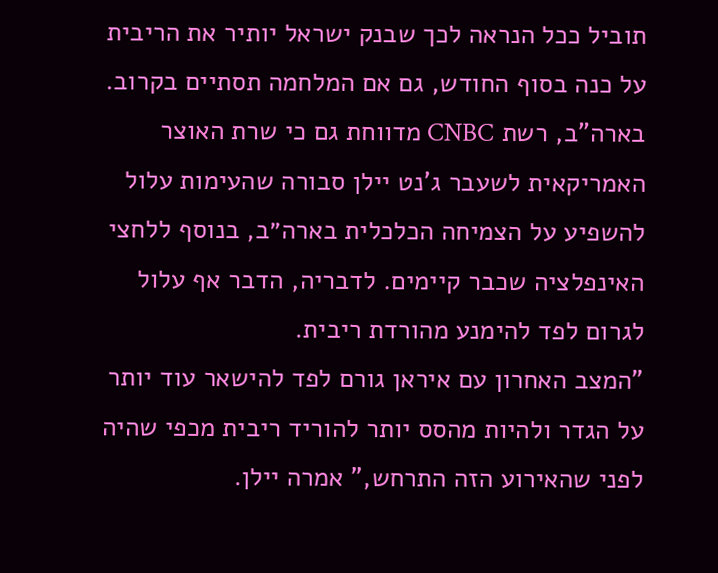תוביל ככל הנראה לכך שבנק ישראל יותיר את הריבית על כנה בסוף החודש, גם אם המלחמה תסתיים בקרוב.
בארה"ב, רשת CNBC מדווחת גם כי שרת האוצר האמריקאית לשעבר ג'נט יילן סבורה שהעימות עלול להשפיע על הצמיחה הכלכלית בארה״ב, בנוסף ללחצי האינפלציה שכבר קיימים. לדבריה, הדבר אף עלול לגרום לפד להימנע מהורדת ריבית.
"המצב האחרון עם איראן גורם לפד להישאר עוד יותר על הגדר ולהיות מהסס יותר להוריד ריבית מכפי שהיה לפני שהאירוע הזה התרחש," אמרה יילן.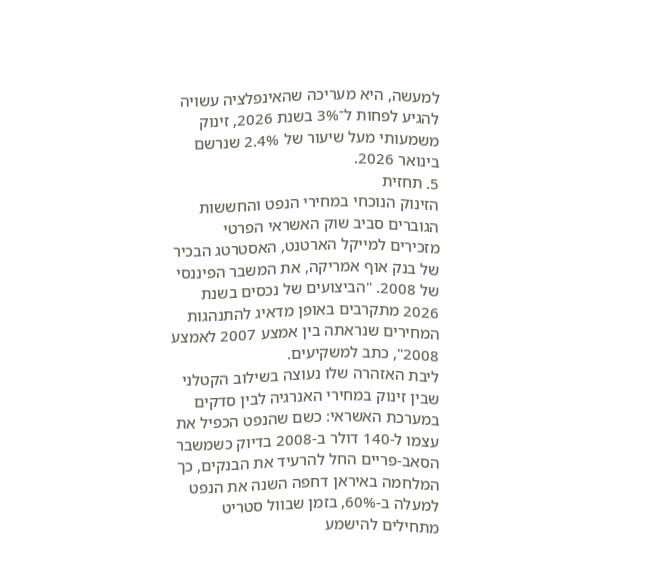למעשה, היא מעריכה שהאינפלציה עשויה להגיע לפחות ל־3% בשנת 2026, זינוק משמעותי מעל שיעור של 2.4% שנרשם בינואר 2026.
5. תחזית
הזינוק הנוכחי במחירי הנפט והחששות הגוברים סביב שוק האשראי הפרטי מזכירים למייקל הארטנט, האסטרטג הבכיר של בנק אוף אמריקה, את המשבר הפיננסי של 2008. "הביצועים של נכסים בשנת 2026 מתקרבים באופן מדאיג להתנהגות המחירים שנראתה בין אמצע 2007 לאמצע 2008", כתב למשקיעים.
ליבת האזהרה שלו נעוצה בשילוב הקטלני שבין זינוק במחירי האנרגיה לבין סדקים במערכת האשראי: כשם שהנפט הכפיל את עצמו ל-140 דולר ב-2008 בדיוק כשמשבר הסאב-פריים החל להרעיד את הבנקים, כך המלחמה באיראן דחפה השנה את הנפט למעלה ב-60%, בזמן שבוול סטריט מתחילים להישמע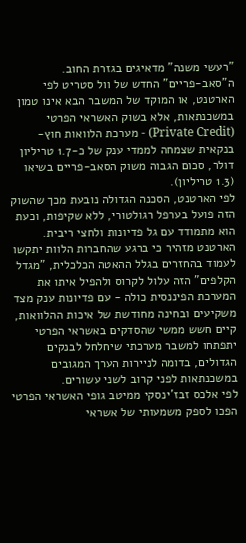"רעשי משנה" מדאיגים בגזרת החוב.
ה"סאב-פריים" החדש של וול סטריט לפי הארטנט, או המוקד של המשבר הבא אינו טמון במשכנתאות, אלא בשוק האשראי הפרטי (Private Credit) - מערכת הלוואות חוץ-בנקאית שצמחה לממדי ענק של כ-1.7 טריליון דולר, סכום הגבוה משוק הסאב-פריים בשיאו (1.3 טריליון).
לפי הארטנט, הסכנה הגדולה נובעת מכך שהשוק הזה פועל בערפל רגולטורי, ללא שקיפות, וכעת הוא מתמודד עם גל פדיונות ולחצי ריבית. הארטנט מזהיר כי ברגע שהחברות הלוות יתקשו לעמוד בהחזרים בגלל ההאטה הכלכלית, "מגדל הקלפים" הזה עלול לקרוס ולהפיל איתו את המערכת הפיננסית כולה - עם פדיונות ענק מצד משקיעים ובחינה מחודשת של איכות ההלוואות, קיים חשש ממשי שהסדקים באשראי הפרטי יתפתחו למשבר מערכתי שיחלחל לבנקים הגדולים, בדומה לניירות הערך המגובים במשכנתאות לפני קרוב לשני עשורים.
לפי אלכס זבז'ינסקי ממיטב גופי האשראי הפרטי הפכו לספק משמעותי של אשראי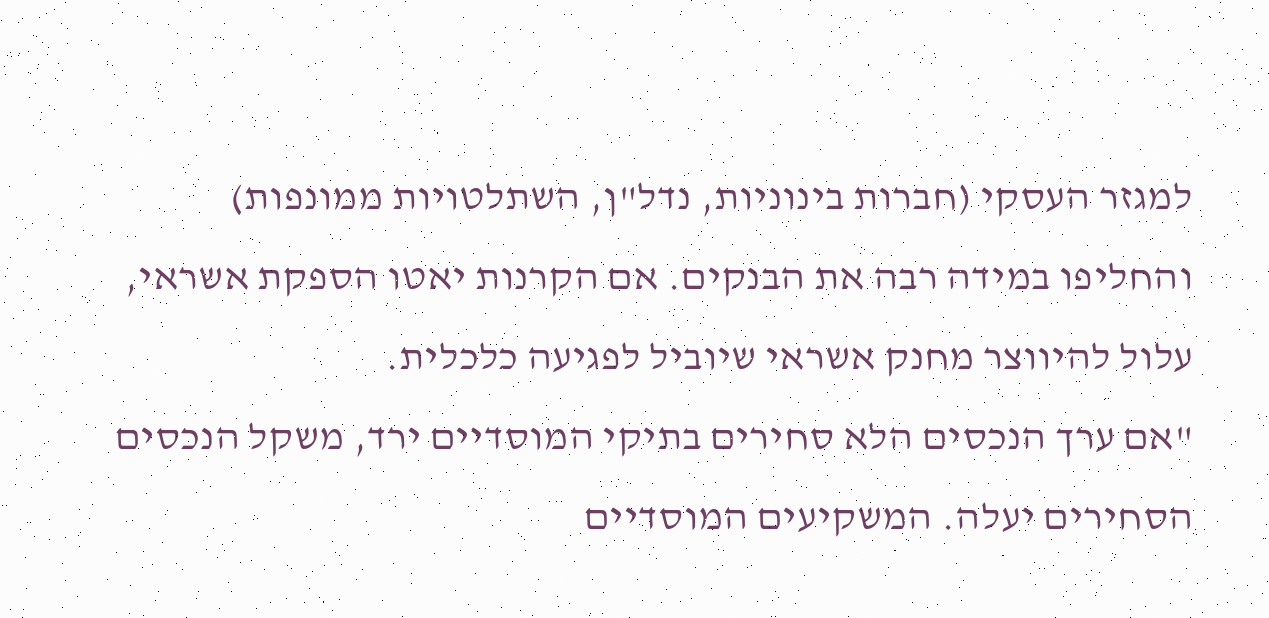למגזר העסקי (חברות בינוניות, נדל"ן, השתלטויות ממונפות) והחליפו במידה רבה את הבנקים. אם הקרנות יאטו הספקת אשראי, עלול להיווצר מחנק אשראי שיוביל לפגיעה כלכלית.
"אם ערך הנכסים הלא סחירים בתיקי המוסדיים ירד, משקל הנכסים הסחירים יעלה. המשקיעים המוסדיים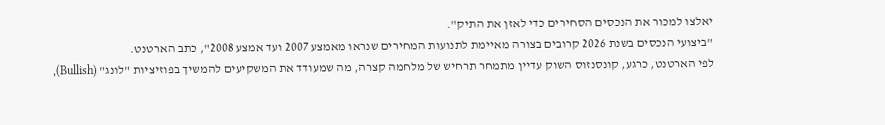יאלצו למכור את הנכסים הסחירים כדי לאזן את התיק".
"ביצועי הנכסים בשנת 2026 קרובים בצורה מאיימת לתנועות המחירים שנראו מאמצע 2007 ועד אמצע 2008", כתב הארטנט.
לפי הארטנט, כרגע, קונסנזוס השוק עדיין מתמחר תרחיש של מלחמה קצרה, מה שמעודד את המשקיעים להמשיך בפוזיציות "לונג" (Bullish),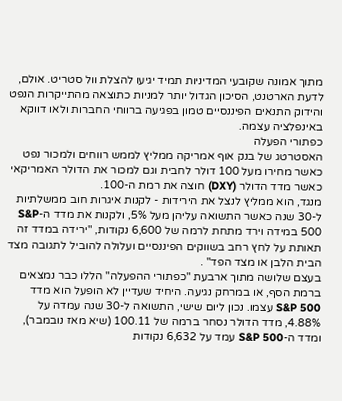מתוך אמונה שקובעי המדיניות תמיד יגיעו להצלת וול סטריט. אולם, לדעת הארטנט, הסיכון הגדול יותר למניות כתוצאה מהתייקרות הנפט והידוק התנאים הפיננסיים טמון בפגיעה ברווחי החברות ולאו דווקא באינפלציה עצמה.
כפתורי הפעלה
האסטרטג של בנק אוף אמריקה ממליץ לממש רווחים ולמכור נפט כאשר מחירו מעל 100 דולר לחבית וגם למכור את הדולר האמריקאי כאשר מדד הדולר (DXY) חוצה את רמת ה-100.
מנגד, הוא ממליץ לנצל את הירידות - לקנות איגרות חוב ממשלתיות ל-30 שנה כאשר התשואה עליהן מעל 5%, ולקנות את מדד ה-S&P 500 במידה וירד מתחת לרמה של 6,600 נקודות, "ירידה במדד זה תאותת על לחץ רחב בשווקים הפיננסיים ועלולה להוביל לתגובה מצד הבית הלבן או מצד הפד" .
בעצם שלושה מתוך ארבעת "כפתורי ההפעלה" הללו כבר נמצאים ברמת הסף, או במרחק נגיעה. היחיד שעדיין לא הופעל הוא מדד S&P 500 עצמו. נכון ליום שישי, התשואה ל-30 שנה עמדה על 4.88%, מדד הדולר נסחר ברמה של 100.11 (שיא מאז נובמבר), ומדד ה-S&P 500 עמד על 6,632 נקודות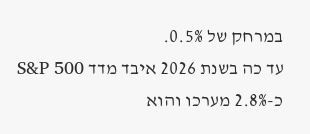במרחק של 0.5%.
עד כה בשנת 2026 איבד מדד S&P 500 כ-2.8% מערכו והוא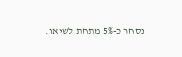נסחר כ-5% מתחת לשיאו.